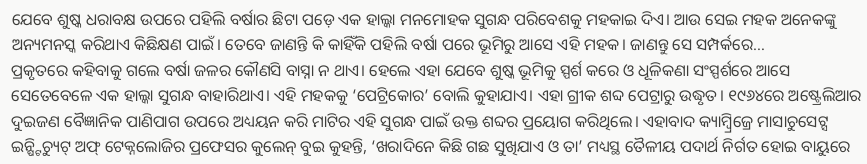ଯେବେ ଶୁଷ୍କ ଧରାବକ୍ଷ ଉପରେ ପହିଲି ବର୍ଷାର ଛିଟା ପଡ଼େ ଏକ ହାଲ୍କା ମନମୋହକ ସୁଗନ୍ଧ ପରିବେଶକୁ ମହକାଇ ଦିଏ। ଆଉ ସେଇ ମହକ ଅନେକଙ୍କୁ ଅନ୍ୟମନସ୍କ କରିଥାଏ କିଛିକ୍ଷଣ ପାଇଁ। ତେବେ ଜାଣନ୍ତି କି କାହିଁକି ପହିଲି ବର୍ଷା ପରେ ଭୂମିରୁ ଆସେ ଏହି ମହକ। ଜାଣନ୍ତୁ ସେ ସମ୍ପର୍କରେ…
ପ୍ରକୃତରେ କହିବାକୁ ଗଲେ ବର୍ଷା ଜଳର କୌଣସି ବାସ୍ନା ନ ଥାଏ। ହେଲେ ଏହା ଯେବେ ଶୁଷ୍କ ଭୂମିକୁ ସ୍ପର୍ଶ କରେ ଓ ଧୂଳିକଣା ସଂସ୍ପର୍ଶରେ ଆସେ ସେତେବେଳେ ଏକ ହାଲ୍କା ସୁଗନ୍ଧ ବାହାରିଥାଏ। ଏହି ମହକକୁ ‘ପେଟ୍ରିକୋର’ ବୋଲି କୁହାଯାଏ। ଏହା ଗ୍ରୀକ ଶବ୍ଦ ପେଟ୍ରାରୁ ଉଦ୍ଧୃତ। ୧୯୬୪ରେ ଅଷ୍ଟ୍ରେଲିଆର ଦୁଇଜଣ ବୈଜ୍ଞାନିକ ପାଣିପାଗ ଉପରେ ଅଧ୍ୟୟନ କରି ମାଟିର ଏହି ସୁଗନ୍ଧ ପାଇଁ ଉକ୍ତ ଶବ୍ଦର ପ୍ରୟୋଗ କରିଥିଲେ। ଏହାବାଦ କ୍ୟାମ୍ବ୍ରିଜ୍ରେ ମାସାଚୁସେଟ୍ସ ଇନ୍ଷ୍ଟିଚ୍ୟୁଟ୍ ଅଫ୍ ଟେକ୍ନଲୋଜିର ପ୍ରଫେସର କୁଲେନ୍ ବୁଇ କୁହନ୍ତି, ‘ଖରାଦିନେ କିଛି ଗଛ ସୁଖିଯାଏ ଓ ତା’ ମଧ୍ୟସ୍ଥ ତୈଳୀୟ ପଦାର୍ଥ ନିର୍ଗତ ହୋଇ ବାୟୁରେ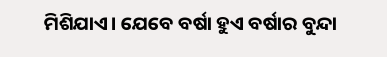ମିଶିଯାଏ। ଯେବେ ବର୍ଷା ହୁଏ ବର୍ଷାର ବୁନ୍ଦା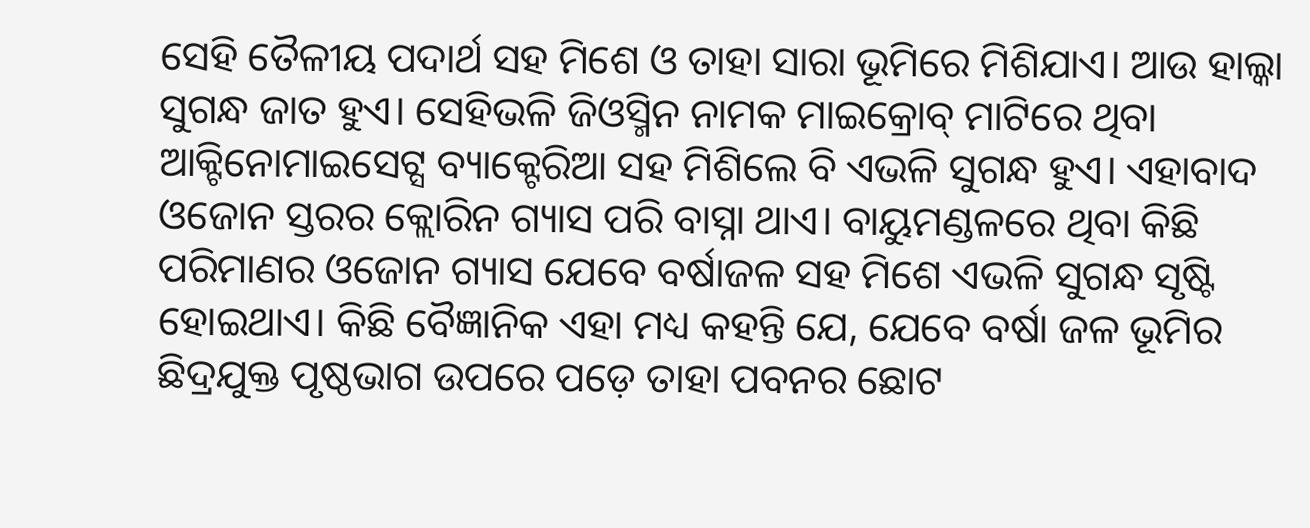ସେହି ତୈଳୀୟ ପଦାର୍ଥ ସହ ମିଶେ ଓ ତାହା ସାରା ଭୂମିରେ ମିଶିଯାଏ। ଆଉ ହାଲ୍କା ସୁଗନ୍ଧ ଜାତ ହୁଏ। ସେହିଭଳି ଜିଓସ୍ମିନ ନାମକ ମାଇକ୍ରୋବ୍ ମାଟିରେ ଥିବା ଆକ୍ଟିନୋମାଇସେଟ୍ସ ବ୍ୟାକ୍ଟେରିଆ ସହ ମିଶିଲେ ବି ଏଭଳି ସୁଗନ୍ଧ ହୁଏ। ଏହାବାଦ ଓଜୋନ ସ୍ତରର କ୍ଲୋରିନ ଗ୍ୟାସ ପରି ବାସ୍ନା ଥାଏ। ବାୟୁମଣ୍ଡଳରେ ଥିବା କିଛି ପରିମାଣର ଓଜୋନ ଗ୍ୟାସ ଯେବେ ବର୍ଷାଜଳ ସହ ମିଶେ ଏଭଳି ସୁଗନ୍ଧ ସୃଷ୍ଟି ହୋଇଥାଏ। କିଛି ବୈଜ୍ଞାନିକ ଏହା ମଧ୍ୟ କହନ୍ତି ଯେ, ଯେବେ ବର୍ଷା ଜଳ ଭୂମିର ଛିଦ୍ରଯୁକ୍ତ ପୃଷ୍ଠଭାଗ ଉପରେ ପଡ଼େ ତାହା ପବନର ଛୋଟ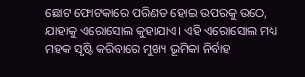ଛୋଟ ଫୋଟକାରେ ପରିଣତ ହୋଇ ଉପରକୁ ଉଠେ, ଯାହାକୁ ଏରୋସୋଲ କୁହାଯାଏ। ଏହି ଏରୋସୋଲ ମଧ୍ୟ ମହକ ସୃଷ୍ଟି କରିବାରେ ମୁଖ୍ୟ ଭୂମିକା ନିର୍ବାହ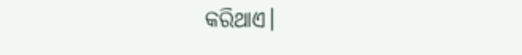କରିଥାଏ।